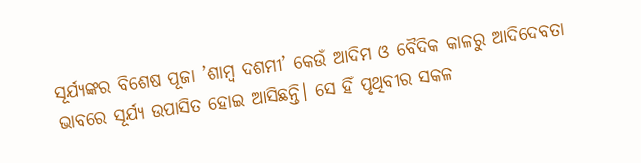ସୂର୍ଯ୍ୟଙ୍କର ବିଶେଷ ପୂଜା ’ଶାମ୍ବ ଦଶମୀ’ କେଉଁ ଆଦିମ ଓ ବୈଦିକ କାଳରୁ ଆଦିଦେବତା ଭାବରେ ସୂର୍ଯ୍ୟ ଉପାସିତ ହୋଇ ଆସିଛନ୍ତି। ସେ ହିଁ ପୃଥିବୀର ସକଳ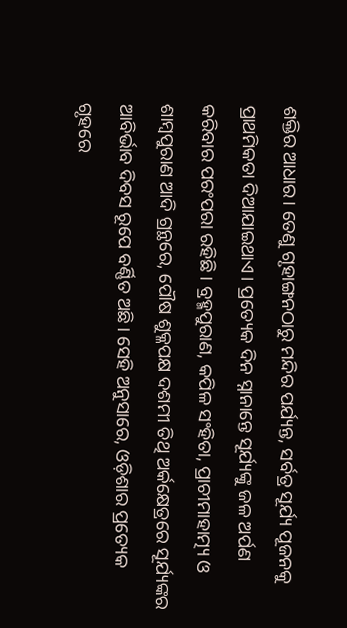ଶକ୍ତିର ଆଧାର। ତେଣୁ ଗୃହାଙ୍ଗନଠାରୁ ମନ୍ଦିର ପର୍ଯ୍ୟନ୍ତ, ସର୍ବତ୍ର ସୂର୍ଯ୍ୟ ପୂଜନକୁ ପ୍ରାଥମିକତା ଦିଆଯାଇଥାଏ। ପ୍ରତ୍ୟେକ ଦିନ ସ୍ନାନାନ୍ତେ ସୂର୍ଯ୍ୟଙ୍କୁ ଜଳ ଅର୍ପଣ କରିବାର ପରଂପରା ରହିଛି। ବ୍ରହ୍ମପୁରାଣ, କପିଳ ସଂହିତା, ପ୍ରାଚୀମାହାତ୍ମ୍ୟ ଓ ଶାମ୍ବପୁରାଣ ଆଦି ଗ୍ରନ୍ଥରେ, ପୌଷ ଶୁକ୍ଳପକ୍ଷ ଦଶମୀ ତିଥି ଅର୍କକ୍ଷେତ୍ରରେ ସୂର୍ଯ୍ୟଙ୍କର ଆବିର୍ଭାବ ଦିବସ ରୂପେ ବର୍ଣ୍ଣିତ ଅଛି। ସେହି ଅନୁସାରେ, ଓଡ଼ିଶାର ପ୍ରତ୍ୟେକ ଗୃହରେ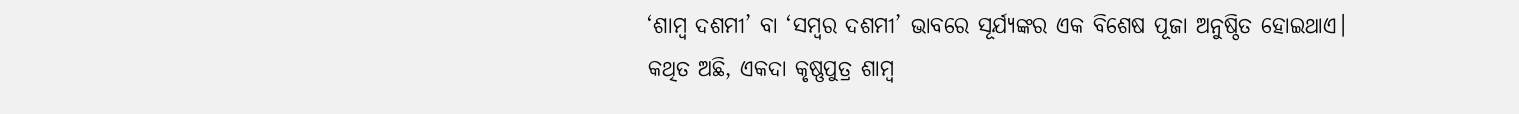‘ଶାମ୍ବ ଦଶମୀ’ ବା ‘ସମ୍ବର ଦଶମୀ’ ଭାବରେ ସୂର୍ଯ୍ୟଙ୍କର ଏକ ବିଶେଷ ପୂଜା ଅନୁଷ୍ଠିତ ହୋଇଥାଏ।
କଥିତ ଅଛି, ଏକଦା କୃଷ୍ଣପୁତ୍ର ଶାମ୍ବ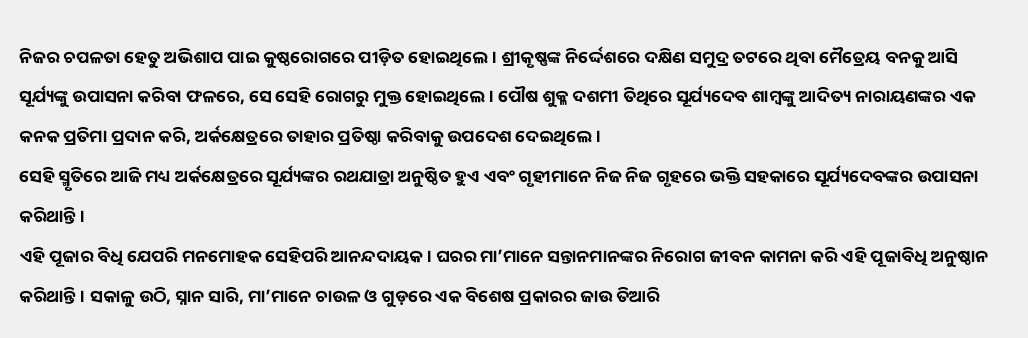ନିଜର ଚପଳତା ହେତୁ ଅଭିଶାପ ପାଇ କୁଷ୍ଠରୋଗରେ ପୀଡ଼ିତ ହୋଇଥିଲେ। ଶ୍ରୀକୃଷ୍ଣଙ୍କ ନିର୍ଦ୍ଦେଶରେ ଦକ୍ଷିଣ ସମୁଦ୍ର ତଟରେ ଥିବା ମୈତ୍ରେୟ ବନକୁ ଆସି ସୂର୍ଯ୍ୟଙ୍କୁ ଉପାସନା କରିବା ଫଳରେ, ସେ ସେହି ରୋଗରୁ ମୁକ୍ତ ହୋଇଥିଲେ। ପୌଷ ଶୁକ୍ଳ ଦଶମୀ ତିଥିରେ ସୂର୍ଯ୍ୟଦେବ ଶାମ୍ବଙ୍କୁ ଆଦିତ୍ୟ ନାରାୟଣଙ୍କର ଏକ କନକ ପ୍ରତିମା ପ୍ରଦାନ କରି, ଅର୍କକ୍ଷେତ୍ରରେ ତାହାର ପ୍ରତିଷ୍ଠା କରିବାକୁ ଉପଦେଶ ଦେଇଥିଲେ।
ସେହି ସ୍ମୃତିରେ ଆଜି ମଧ୍ୟ ଅର୍କକ୍ଷେତ୍ରରେ ସୂର୍ଯ୍ୟଙ୍କର ରଥଯାତ୍ରା ଅନୁଷ୍ଠିତ ହୁଏ ଏବଂ ଗୃହୀମାନେ ନିଜ ନିଜ ଗୃହରେ ଭକ୍ତି ସହକାରେ ସୂର୍ଯ୍ୟଦେବଙ୍କର ଉପାସନା କରିଥାନ୍ତି।
ଏହି ପୂଜାର ବିଧି ଯେପରି ମନମୋହକ ସେହିପରି ଆନନ୍ଦଦାୟକ। ଘରର ମା’ମାନେ ସନ୍ତାନମାନଙ୍କର ନିରୋଗ ଜୀବନ କାମନା କରି ଏହି ପୂଜାବିଧି ଅନୁଷ୍ଠାନ କରିଥାନ୍ତି। ସକାଳୁ ଉଠି, ସ୍ନାନ ସାରି, ମା’ମାନେ ଚାଉଳ ଓ ଗୁଡ଼ରେ ଏକ ବିଶେଷ ପ୍ରକାରର ଜାଉ ତିଆରି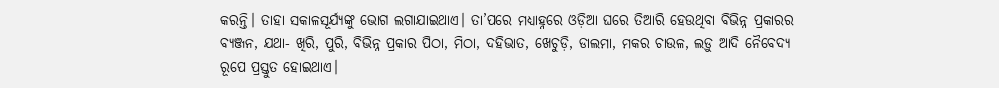କରନ୍ତି। ତାହା ସକାଳସୂର୍ଯ୍ୟଙ୍କୁ ଭୋଗ ଲଗାଯାଇଥାଏ। ତା’ପରେ ମଧ୍ୟାହ୍ନରେ ଓଡ଼ିଆ ଘରେ ତିଆରି ହେଉଥିବା ବିଭିନ୍ନ ପ୍ରକାରର ବ୍ୟଞ୍ଜନ, ଯଥା- ଖିରି, ପୁରି, ବିଭିନ୍ନ ପ୍ରକାର ପିଠା, ମିଠା, ଦହିଭାତ, ଖେଚୁଡ଼ି, ଡାଲମା, ମକର ଚାଉଳ, ଲଡ଼ୁ ଆଦି ନୈବେଦ୍ୟ ରୂପେ ପ୍ରସ୍ତୁତ ହୋଇଥାଏ।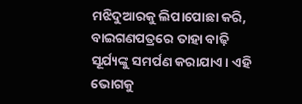ମଝିଦୁଆରକୁ ଲିପାପୋଛା କରି, ବାଇଗଣପତ୍ରରେ ତାହା ବାଢ଼ି ସୂର୍ଯ୍ୟଙ୍କୁ ସମର୍ପଣ କରାଯାଏ। ଏହି ଭୋଗକୁ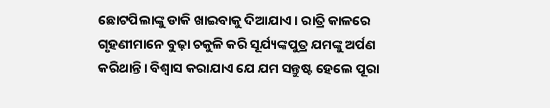ଛୋଟପିଲାଙ୍କୁ ଡାକି ଖାଇବାକୁ ଦିଆଯାଏ। ରାତ୍ରି କାଳରେ ଗୃହଣୀମାନେ ବୁଢ଼ା ଚକୁଳି କରି ସୂର୍ଯ୍ୟଙ୍କପୁତ୍ର ଯମଙ୍କୁ ଅର୍ପଣ କରିଥାନ୍ତି। ବିଶ୍ୱାସ କରାଯାଏ ଯେ ଯମ ସନ୍ତୁଷ୍ଟ ହେଲେ ପୂରା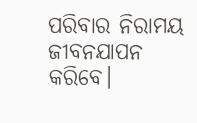ପରିବାର ନିରାମୟ ଜୀବନଯାପନ କରିବେ।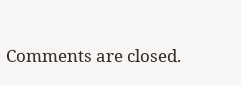Comments are closed.